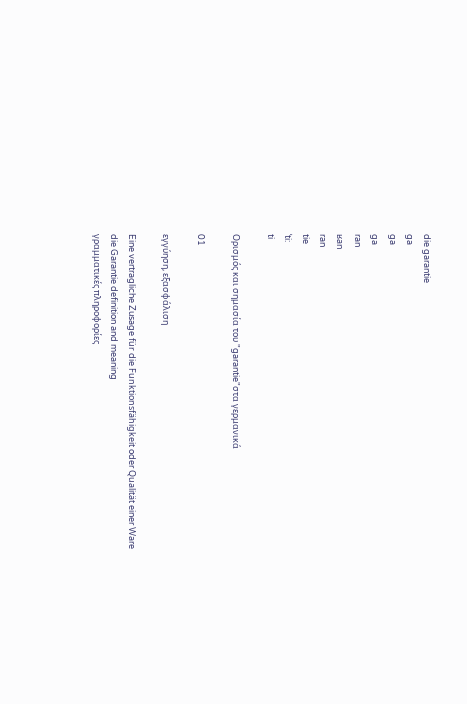die garantie
ga
ga
ga
ran
ʁan
ran
tie
ˈti:
ti

Ορισμός και σημασία του "garantie"στα γερμανικά

01

εγγύηση, εξασφάλιση

Eine vertragliche Zusage für die Funktionsfähigkeit oder Qualität einer Ware
die Garantie definition and meaning
γραμματικές πληροφορίες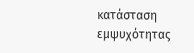κατάσταση εμψυχότητας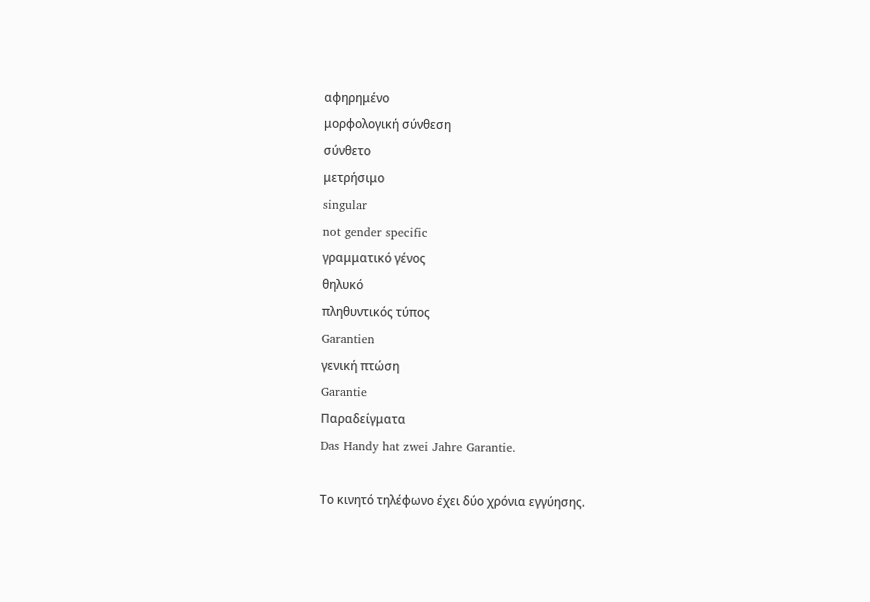αφηρημένο
μορφολογική σύνθεση
σύνθετο
μετρήσιμο
singular
not gender specific
γραμματικό γένος
θηλυκό
πληθυντικός τύπος
Garantien
γενική πτώση
Garantie
Παραδείγματα
Das Handy hat zwei Jahre Garantie.

Το κινητό τηλέφωνο έχει δύο χρόνια εγγύησης.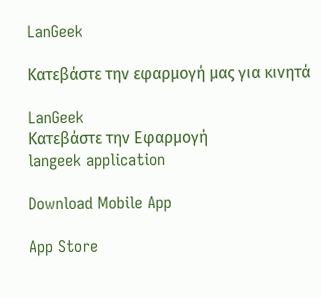LanGeek

Κατεβάστε την εφαρμογή μας για κινητά

LanGeek
Κατεβάστε την Εφαρμογή
langeek application

Download Mobile App

App Store